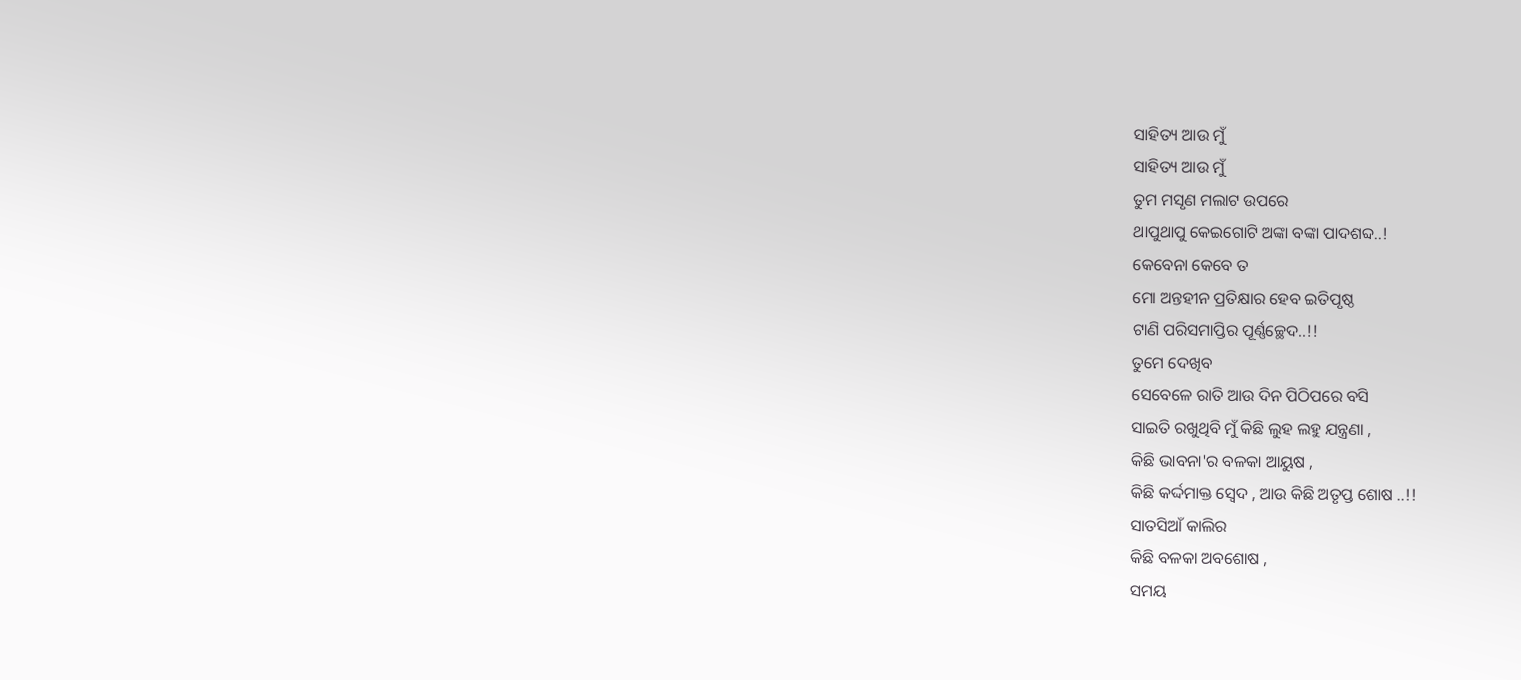ସାହିତ୍ୟ ଆଉ ମୁଁ
ସାହିତ୍ୟ ଆଉ ମୁଁ
ତୁମ ମସୃଣ ମଲାଟ ଉପରେ
ଥାପୁଥାପୁ କେଇଗୋଟି ଅଙ୍କା ବଙ୍କା ପାଦଶବ୍ଦ..!
କେବେନା କେବେ ତ
ମୋ ଅନ୍ତହୀନ ପ୍ରତିକ୍ଷାର ହେବ ଇତିପୃଷ୍ଠ
ଟାଣି ପରିସମାପ୍ତିର ପୂର୍ଣ୍ଣଚ୍ଛେଦ..!!
ତୁମେ ଦେଖିବ
ସେବେଳେ ରାତି ଆଉ ଦିନ ପିଠିପରେ ବସି
ସାଇତି ରଖୁଥିବି ମୁଁ କିଛି ଲୁହ ଲହୁ ଯନ୍ତ୍ରଣା ,
କିଛି ଭାବନା'ର ବଳକା ଆୟୁଷ ,
କିଛି କର୍ଦ୍ଦମାକ୍ତ ସ୍ୱେଦ , ଆଉ କିଛି ଅତୃପ୍ତ ଶୋଷ ..!!
ସାତସିଆଁ କାଲିର
କିଛି ବଳକା ଅବଶୋଷ ,
ସମୟ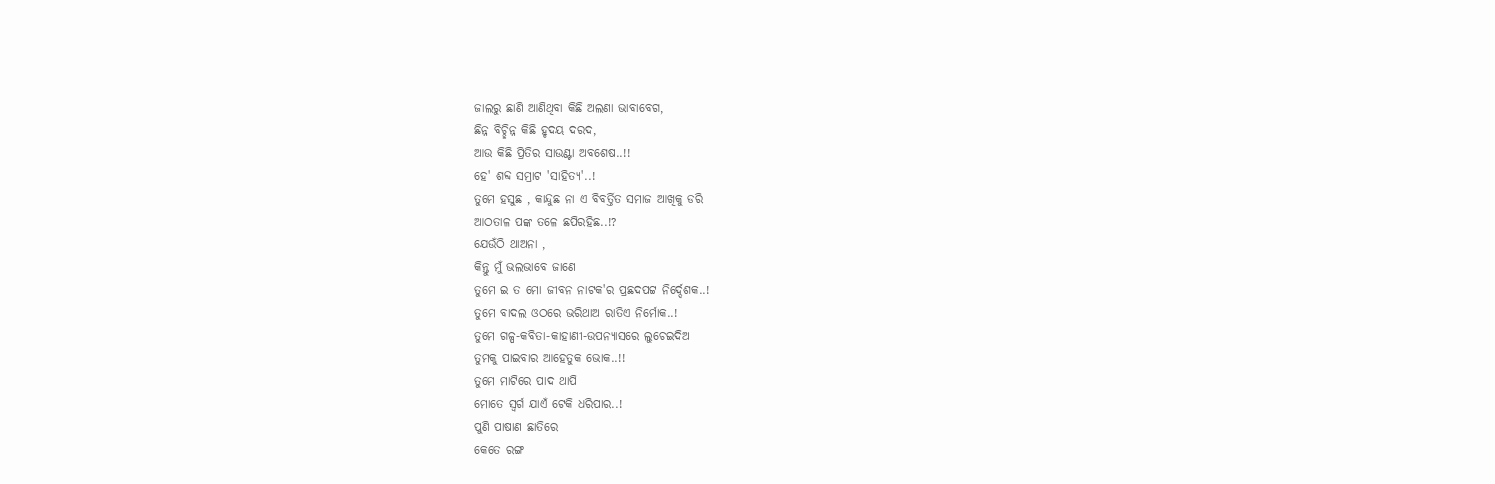ଜାଲରୁ ଛାଣି ଆଣିଥିବା କିଛି ଅଲଣା ଭାବାବେଗ,
ଛିନ୍ନ ବିଚ୍ଛିନ୍ନ କିଛି ହୃଦୟ ଦରଦ,
ଆଉ କିଛି ପ୍ରିତିର ସାଉଣ୍ଟା ଅବଶେଷ..!!
ହେ' ଶବ୍ଦ ସମ୍ରାଟ 'ସାହିତ୍ୟ'..!
ତୁମେ ହସୁଛ , କାନ୍ଦୁଛ ନା ଏ ବିବର୍ତ୍ତିତ ସମାଜ ଆଖିକୁ ଡରି
ଆଠତାଳ ପଙ୍କ ତଳେ ଛପିରହିଛ..!?
ଯେଉଁଠି ଥାଅନା ,
କିନ୍ତୁ ମୁଁ ଭଲଭାବେ ଜାଣେ
ତୁମେ ଇ ତ ମୋ ଜୀବନ ନାଟକ'ର ପ୍ରଛଦପଟ୍ଟ ନିର୍ଦ୍ଦେଶକ..!
ତୁମେ ବାଦଲ ଓଠରେ ଭରିଥାଅ ରାତିଏ ନିର୍ମୋକ..!
ତୁମେ ଗଳ୍ପ-କବିତା-କାହାଣୀ-ଉପନ୍ୟାସରେ ଲୁଚେଇଦିଅ
ତୁମକୁ ପାଇବାର ଆହେତୁକ ଭୋକ..!!
ତୁମେ ମାଟିରେ ପାଦ ଥାପି
ମୋତେ ସ୍ୱର୍ଗ ଯାଏଁ ଟେକି ଧରିପାର..!
ପୁଣି ପାଷାଣ ଛାତିରେ
କେତେ ରଙ୍ଗ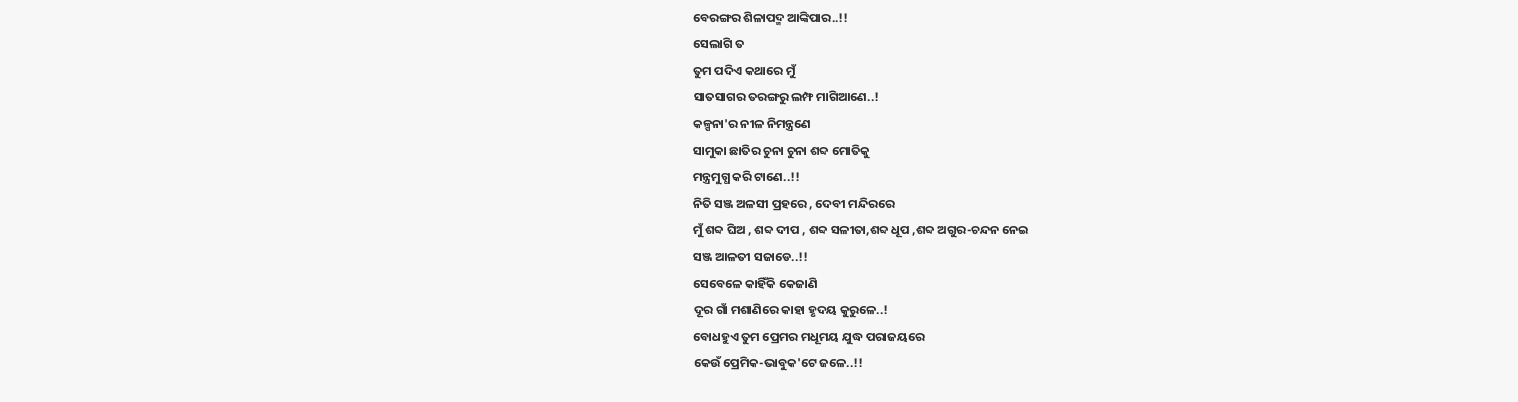ବେରଙ୍ଗର ଶିଳାପଦ୍ମ ଆଙ୍କିପାର..!!
ସେଲାଗି ତ
ତୁମ ପଦିଏ କଥାରେ ମୁଁ
ସାତସାଗର ତରଙ୍ଗରୁ ଲମ୍ଫ ମାଗିଆଣେ..!
କଳ୍ପନା'ର ନୀଳ ନିମନ୍ତ୍ରଣେ
ସାମୁକା ଛାତିର ଚୁନା ଚୁନା ଶବ୍ଦ ମୋତିକୁ
ମନ୍ତ୍ରମୁଗ୍ଧ କରି ଟାଣେ..!!
ନିତି ସଞ୍ଜ ଅଳସୀ ପ୍ରହରେ , ଦେବୀ ମନ୍ଦିରରେ
ମୁଁ ଶବ୍ଦ ଘିଅ , ଶବ୍ଦ ଦୀପ , ଶବ୍ଦ ସଳୀତା,ଶବ୍ଦ ଧୂପ ,ଶବ୍ଦ ଅଗୁର-ଚନ୍ଦନ ନେଇ
ସଞ୍ଜ ଆଳତୀ ସଜାଡେ..!!
ସେବେଳେ କାହିଁକି କେଜାଣି
ଦୂର ଗାଁ ମଶାଣିରେ କାହା ହୃଦୟ କୁରୁଳେ..!
ବୋଧହୁଏ ତୁମ ପ୍ରେମର ମଧୂମୟ ଯୁଦ୍ଧ ପରାଜୟରେ
କେଉଁ ପ୍ରେମିକ-ଭାବୁକ'ଟେ ଜଳେ..!!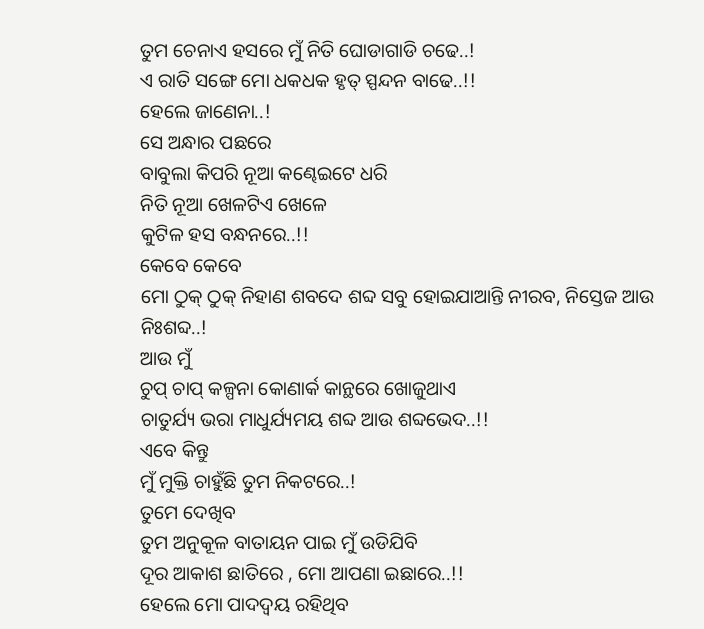ତୁମ ଚେନାଏ ହସରେ ମୁଁ ନିତି ଘୋଡାଗାଡି ଚଢେ..!
ଏ ରାତି ସଙ୍ଗେ ମୋ ଧକଧକ ହୃତ୍ ସ୍ପନ୍ଦନ ବାଢେ..!!
ହେଲେ ଜାଣେନା..!
ସେ ଅନ୍ଧାର ପଛରେ
ବାବୁଲା କିପରି ନୂଆ କଣ୍ଢେଇଟେ ଧରି
ନିତି ନୂଆ ଖେଳଟିଏ ଖେଳେ
କୁଟିଳ ହସ ବନ୍ଧନରେ..!!
କେବେ କେବେ
ମୋ ଠୁକ୍ ଠୁକ୍ ନିହାଣ ଶବଦେ ଶବ୍ଦ ସବୁ ହୋଇଯାଆନ୍ତି ନୀରବ, ନିସ୍ତେଜ ଆଉ ନିଃଶବ୍ଦ..!
ଆଉ ମୁଁ
ଚୁପ୍ ଚାପ୍ କଳ୍ପନା କୋଣାର୍କ କାନ୍ଥରେ ଖୋଜୁଥାଏ
ଚାତୁର୍ଯ୍ୟ ଭରା ମାଧୁର୍ଯ୍ୟମୟ ଶବ୍ଦ ଆଉ ଶବ୍ଦଭେଦ..!!
ଏବେ କିନ୍ତୁ
ମୁଁ ମୁକ୍ତି ଚାହୁଁଛି ତୁମ ନିକଟରେ..!
ତୁମେ ଦେଖିବ
ତୁମ ଅନୁକୂଳ ବାତାୟନ ପାଇ ମୁଁ ଉଡିଯିବି
ଦୂର ଆକାଶ ଛାତିରେ , ମୋ ଆପଣା ଇଛାରେ..!!
ହେଲେ ମୋ ପାଦଦ୍ୱୟ ରହିଥିବ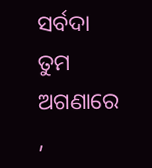ସର୍ବଦା
ତୁମ ଅଗଣାରେ ,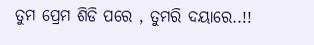ତୁମ ପ୍ରେମ ଶିଡି ପରେ , ତୁମରି ଦୟାରେ..!!